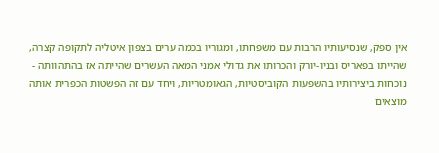אין ספק, שנסיעותיו הרבות עם משפחתו, ומגוריו בכמה ערים בצפון איטליה לתקופה קצרה, שהייתו בפאריס ובניו-יורק והכרותו את גדולי אמני המאה העשרים שהייתה אז בהתהוותה - נוכחות ביצירותיו בהשפעות הקוביסטיות, הגאומטריות, ויחד עם זה הפשטות הכפרית אותה מוצאים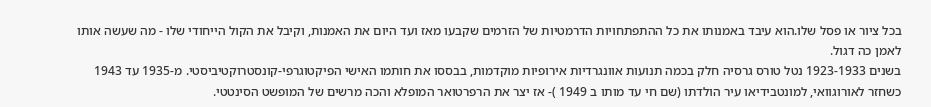בכל ציור או פסל שלו.הוא עיבד באמנותו את כל ההתפתחויות הדרמטיות של הזרמים שקבעו מאז ועד היום את האמנות, וקיבל את הקול הייחודי שלו - מה שעשה אותו לאמן כה דגול.
בשנים 1923-1933 נטל טורס גרסיה חלק בכמה תנועות אוונגרדיות אירופיות מוקדמות, בבססו את חותמו האישי הפיקטוגרפי-קונסטרוקטיביסטי. מ-1935 עד 1943 כשחזר לאורוגוואי, למונטבידיאו עיר הולדתו (שם חי עד מותו ב 1949 )- אז יצר את הרפרטואר המופלא והכה מרשים של המופשט הסינטטי.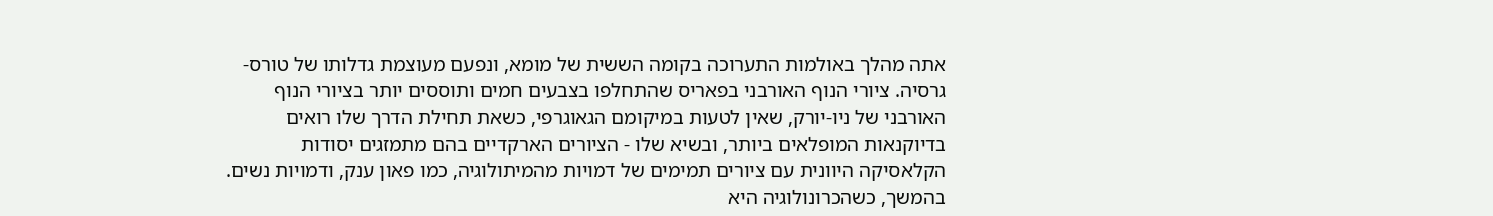אתה מהלך באולמות התערוכה בקומה הששית של מומא, ונפעם מעוצמת גדלותו של טורס-גרסיה. ציורי הנוף האורבני בפאריס שהתחלפו בצבעים חמים ותוססים יותר בציורי הנוף האורבני של ניו-יורק, שאין לטעות במיקומם הגאוגרפי, כשאת תחילת הדרך שלו רואים בדיוקנאות המופלאים ביותר, ובשיא שלו - הציורים הארקדיים בהם מתמזגים יסודות הקלאסיקה היוונית עם ציורים תמימים של דמויות מהמיתולוגיה, כמו פאון ענק, ודמויות נשים. בהמשך, כשהכרונולוגיה היא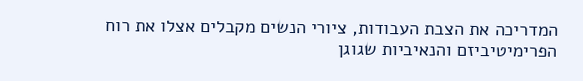המדריכה את הצבת העבודות, ציורי הנשים מקבלים אצלו את רוח הפרימיטיביזם והנאיביות שגוגן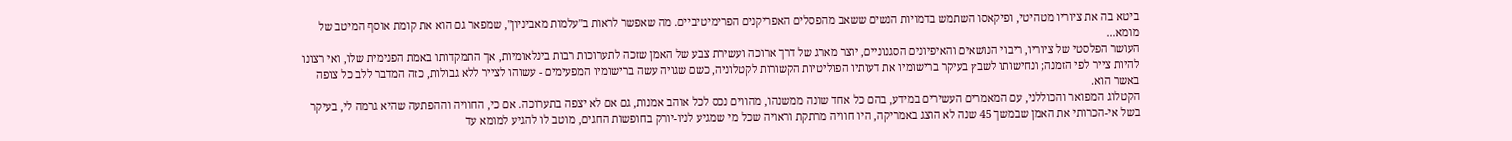ביטא בה את ציוריו מטהיטי, ופיקאסו השתמש בדמויות הנשים ששאב מהפסלים האפריקנים הפרימיטיביים. מה שאפשר לראות ב"עלמות מאביניון", שמפאר גם הוא את קומת אוסף המיטב של מומא...
העושר הפלסטי של ציוריו, ריבוי הנושאים והאיפיונים הסגנוניים, יוצר מארג של דרך ארוכה ועשירת צבע של האמן שזכה לתערוכות רבות בינלאומיות, אך התמקדותו באמת הפנימית שלו, ואי רצונו להיות צייר לפי הזמנה; ונחישותו לשבץ בעיקר ברישומיו את דעותיו הפוליטיות הקשורות לקטלוניה, כשם שגויה עשה ברישומיו המפעימים - עשוהו לצייר ללא גבולות, כזה המדבר ללב כל צופה באשר הוא.
הקטלוג המפואר והכוללני, עם המאמרים העשירים במידע, בהם כל אחד שונה ממשנהו, מהווים נכס לכל אוהב אמנות, גם אם לא יצפה בתערוכה. אם כי, החוויה וההפתעה שהיא גרמה לי, בעיקר בשל אי-הכרותי את האמן שבמשך 45 שנה לא הוצג באמריקה, היו חוויה מרתקת וראויה שכל מי שמגיע לניו-יורק בחופשות החגים, מוטב לו להגיע למומא עד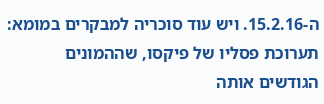ה-15.2.16. ויש עוד סוכריה למבקרים במומא: תערוכת פסליו של פיקסו, שההמונים הגודשים אותה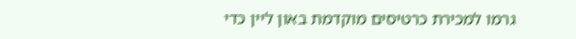גרמו למכירת כרטיסים מוקדמת באון ליין כדי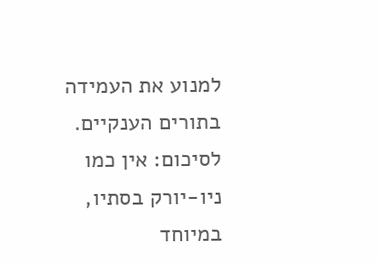למנוע את העמידה בתורים הענקיים. לסיכום: אין כמו ניו-יורק בסתיו, במיוחד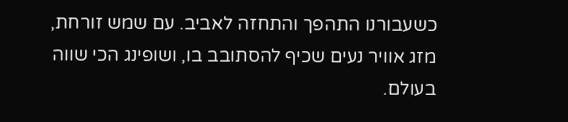כשעבורנו התהפך והתחזה לאביב. עם שמש זורחת, מזג אוויר נעים שכיף להסתובב בו, ושופינג הכי שווה בעולם.